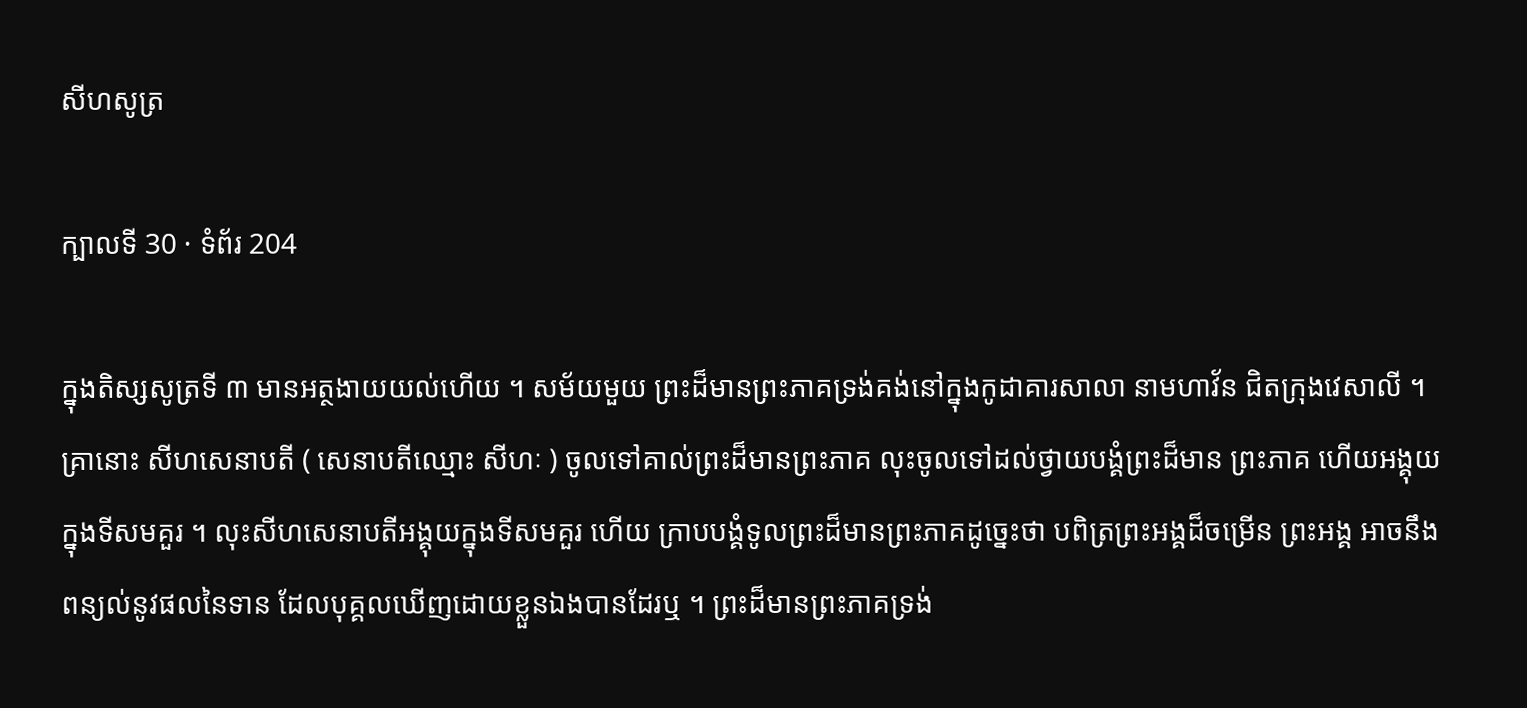សីហសូត្រ

ក្បាលទី 30 · ទំព័រ 204

ក្នុងតិស្សសូត្រទី ៣ មានអត្ថងាយយល់ហើយ ។ សម័យមួយ ព្រះដ៏មានព្រះភាគទ្រង់គង់នៅក្នុងកូដាគារសាលា នាមហាវ័ន ជិតក្រុងវេសាលី ។ គ្រានោះ សីហសេនាបតី ( សេនាបតីឈ្មោះ សីហៈ ) ចូលទៅគាល់ព្រះដ៏មានព្រះភាគ លុះចូលទៅដល់ថ្វាយបង្គំព្រះដ៏មាន ព្រះភាគ ហើយអង្គុយក្នុងទីសមគួរ ។ លុះសីហសេនាបតីអង្គុយក្នុងទីសមគួរ ហើយ ក្រាបបង្គំទូលព្រះដ៏មានព្រះភាគដូច្នេះថា បពិត្រព្រះអង្គដ៏ចម្រើន ព្រះអង្គ អាចនឹងពន្យល់នូវផលនៃទាន ដែលបុគ្គលឃើញដោយខ្លួនឯងបានដែរឬ ។ ព្រះដ៏មានព្រះភាគទ្រង់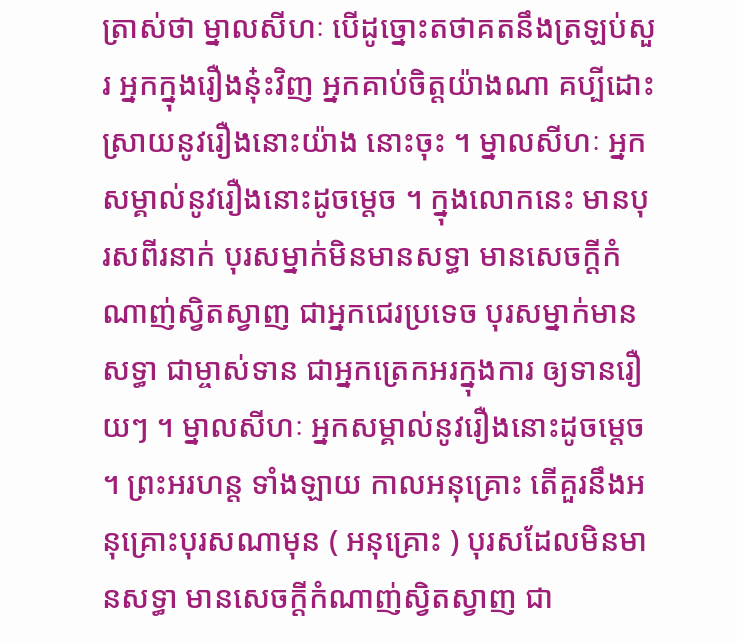ត្រាស់ថា ម្នាលសីហៈ បើដូច្នោះតថាគតនឹងត្រឡប់សួរ អ្នកក្នុងរឿងន៎ុះវិញ អ្នកគាប់ចិត្តយ៉ាងណា គប្បីដោះស្រាយនូវរឿងនោះយ៉ាង នោះចុះ ។ ម្នាលសីហៈ អ្នកសម្គាល់នូវរឿងនោះដូចម្តេច ។ ក្នុងលោកនេះ មានបុរសពីរនាក់ បុរសម្នាក់មិនមានសទ្ធា មានសេចក្តីកំណាញ់ស្វិតស្វាញ ជាអ្នកជេរប្រទេច បុរសម្នាក់មានសទ្ធា ជាម្ចាស់ទាន ជាអ្នកត្រេកអរក្នុងការ ឲ្យទានរឿយៗ ។ ម្នាលសីហៈ អ្នកសម្គាល់នូវរឿងនោះដូចម្តេច ។ ព្រះអរហន្ត ទាំងឡាយ កាលអនុគ្រោះ តើគួរនឹងអនុគ្រោះបុរសណាមុន ( អនុគ្រោះ ) បុរសដែលមិនមានសទ្ធា មានសេចក្តីកំណាញ់ស្វិតស្វាញ ជា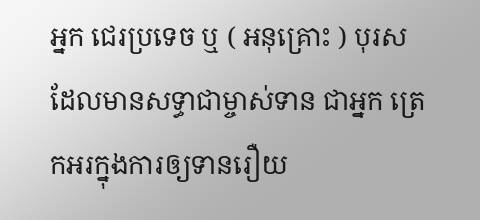អ្នក ជេរប្រទេច ឬ ( អនុគ្រោះ ) បុរសដែលមានសទ្ធាជាម្ចាស់ទាន ជាអ្នក ត្រេកអរក្នុងការឲ្យទានរឿយ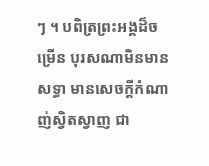ៗ ។ បពិត្រព្រះអង្គដ៏ចម្រើន បុរសណាមិនមាន សទ្ធា មានសេចក្តីកំណាញ់ស្វិតស្វាញ ជា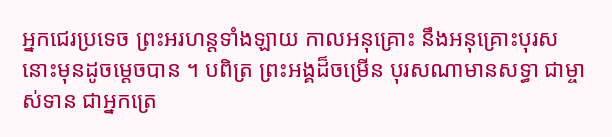អ្នកជេរប្រទេច ព្រះអរហន្តទាំងឡាយ កាលអនុគ្រោះ នឹងអនុគ្រោះបុរសនោះមុនដូចម្តេចបាន ។ បពិត្រ ព្រះអង្គដ៏ចម្រើន បុរសណាមានសទ្ធា ជាម្ចាស់ទាន ជាអ្នកត្រេ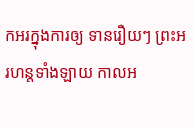កអរក្នុងការឲ្យ ទានរឿយៗ ព្រះអរហន្តទាំងឡាយ កាលអ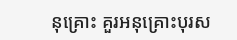នុគ្រោះ គួរអនុគ្រោះបុរស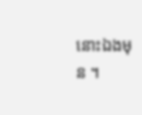នោះឯងមុន ។